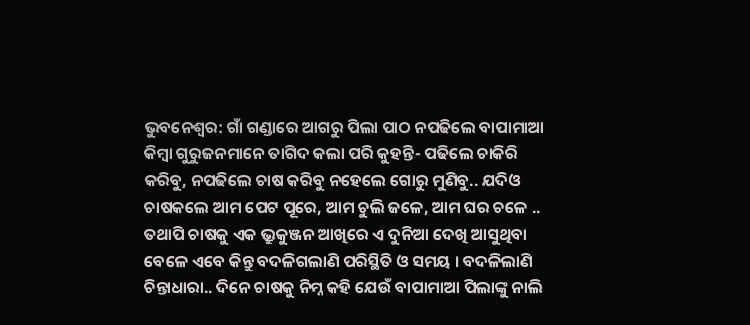ଭୁବନେଶ୍ବର: ଗାଁ ଗଣ୍ଡାରେ ଆଗରୁ ପିଲା ପାଠ ନପଢିଲେ ବାପାମାଆ କିମ୍ବା ଗୁରୁଜନମାନେ ତାଗିଦ କଲା ପରି କୁହନ୍ତି- ପଢିଲେ ଚାକିରି କରିବୁ, ନପଢିଲେ ଚାଷ କରିବୁ ନହେଲେ ଗୋରୁ ମୁଣିବୁ.. ଯଦିଓ ଚାଷକଲେ ଆମ ପେଟ ପୂରେ, ଆମ ଚୁଲି ଜଳେ, ଆମ ଘର ଚଳେ .. ତଥାପି ଚାଷକୁ ଏକ ଭ୍ରୁକୁଞ୍ଜନ ଆଖିରେ ଏ ଦୁନିଆ ଦେଖି ଆସୁଥିବା ବେଳେ ଏବେ କିନ୍ତୁ ବଦଳିଗଲାଣି ପରିସ୍ଥିତି ଓ ସମୟ । ବଦଳିଲାଣି ଚିନ୍ତାଧାରା.. ଦିନେ ଚାଷକୁ ନିମ୍ନ କହି ଯେଉଁ ବାପାମାଆ ପିଲାଙ୍କୁ ନାଲି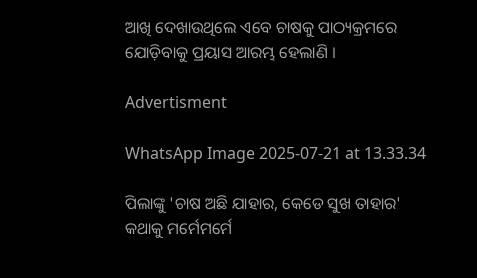ଆଖି ଦେଖାଉଥିଲେ ଏବେ ଚାଷକୁ ପାଠ୍ୟକ୍ରମରେ ଯୋଡ଼ିବାକୁ ପ୍ରୟାସ ଆରମ୍ଭ ହେଲାଣି ।

Advertisment

WhatsApp Image 2025-07-21 at 13.33.34

ପିଲାଙ୍କୁ 'ଚାଷ ଅଛି ଯାହାର, କେଡେ ସୁଖ ତାହାର' କଥାକୁ ମର୍ମେମର୍ମେ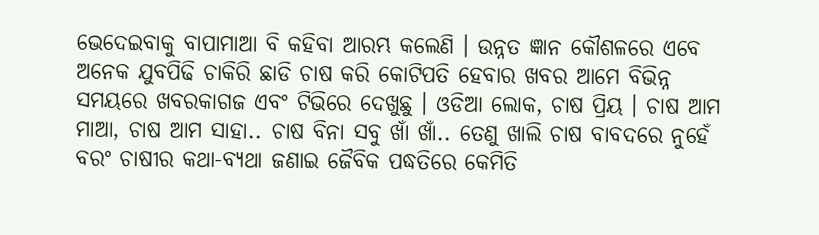ଭେଦେଇବାକୁ ବାପାମାଆ ବି କହିବା ଆରମ୍ଭ କଲେଣି । ଉନ୍ନତ ଜ୍ଞାନ କୌଶଳରେ ଏବେ ଅନେକ ଯୁବପିଢି ଚାକିରି ଛାଡି ଚାଷ କରି କୋଟିପତି ହେବାର ଖବର ଆମେ ବିଭିନ୍ନ ସମୟରେ ଖବରକାଗଜ ଏବଂ ଟିଭିରେ ଦେଖୁଛୁ । ଓଡିଆ ଲୋକ, ଚାଷ ପ୍ରିୟ । ଚାଷ ଆମ ମାଆ, ଚାଷ ଆମ ସାହା.. ଚାଷ ବିନା ସବୁ ଖାଁ ଖାଁ.. ତେଣୁ ଖାଲି ଚାଷ ବାବଦରେ ନୁହେଁ ବରଂ ଚାଷୀର କଥା-ବ୍ୟଥା ଜଣାଇ ଜୈବିକ ପଦ୍ଧତିରେ କେମିତି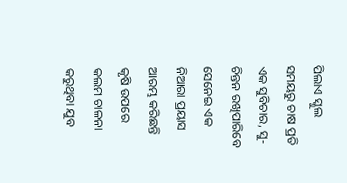ପିଲାଏ ସ୍କୁଲ ସମୟରୁ ଚାଷ ପ୍ରତି ଏକ ସୁବିଚାର, ସୁ-ଚିନ୍ତନ ରଖିପାରିବେ ସେନେଇ ଏକ ନିଆରା ପ୍ରୟାସ ଆରମ୍ଭ କରିଛନ୍ତି କୃଷି ଉପରେ କଲମ ଚାଳନା କରୁଥିବା ଯୁବ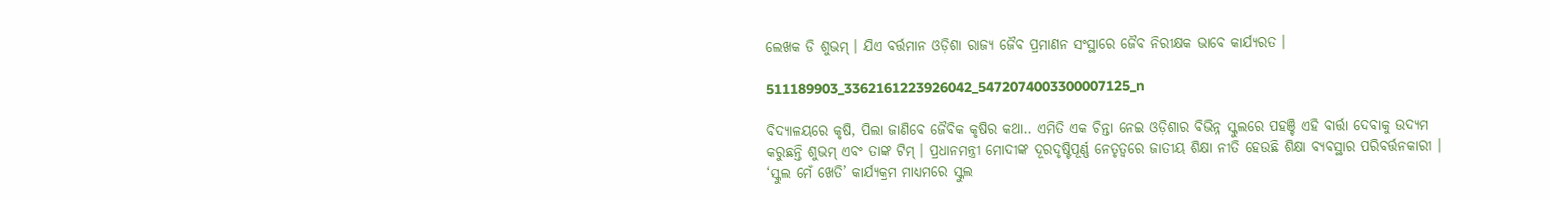ଲେଖକ ଡି ଶୁଭମ୍ । ଯିଏ ବର୍ତ୍ତମାନ ଓଡ଼ିଶା ରାଜ୍ୟ ଜୈବ ପ୍ରମାଣନ ସଂସ୍ଥାରେ ଜୈବ ନିରୀକ୍ଷକ ଭାବେ କାର୍ଯ୍ୟରତ ।

511189903_3362161223926042_5472074003300007125_n

ବିଦ୍ୟାଳୟରେ କୃଷି, ପିଲା ଜାଣିବେ ଜୈବିକ କୃଷିର କଥା.. ଏମିତି ଏକ ଚିନ୍ତା ନେଇ ଓଡ଼ିଶାର ବିଭିନ୍ନ ସ୍କୁଲରେ ପହଞ୍ଚି ଏହି ବାର୍ତ୍ତା ଦେବାକୁ ଉଦ୍ୟମ କରୁଛନ୍ତି ଶୁଭମ୍ ଏବଂ ତାଙ୍କ ଟିମ୍ । ପ୍ରଧାନମନ୍ତ୍ରୀ ମୋଦୀଙ୍କ ଦୂରଦୃଷ୍ଟିପୂର୍ଣ୍ଣ ନେତୃତ୍ୱରେ ଜାତୀୟ ଶିକ୍ଷା ନୀତି ହେଉଛି ଶିକ୍ଷା ବ୍ୟବସ୍ଥାର ପରିବର୍ତ୍ତନକାରୀ । ‘ସ୍କୁଲ ମେଁ ଖେତି’ କାର୍ଯ୍ୟକ୍ରମ ମାଧ୍ୟମରେ ସ୍କୁଲ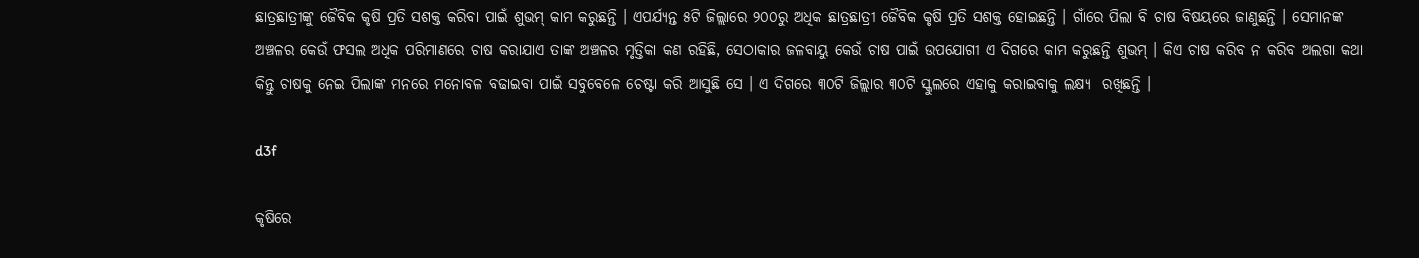ଛାତ୍ରଛାତ୍ରୀଙ୍କୁ ଜୈବିକ କୃଷି ପ୍ରତି ସଶକ୍ତ କରିବା ପାଇଁ ଶୁଭମ୍ କାମ କରୁଛନ୍ତି । ଏପର୍ଯ୍ୟନ୍ତ ୫ଟି ଜିଲ୍ଲାରେ ୨୦୦ରୁ ଅଧିକ ଛାତ୍ରଛାତ୍ରୀ ଜୈବିକ କୃଷି ପ୍ରତି ସଶକ୍ତ ହୋଇଛନ୍ତି । ଗାଁରେ ପିଲା ବି ଚାଷ ବିଷୟରେ ଜାଣୁଛନ୍ତି । ସେମାନଙ୍କ ଅଞ୍ଚଳର କେଉଁ ଫସଲ ଅଧିକ ପରିମାଣରେ ଚାଷ କରାଯାଏ ତାଙ୍କ ଅଞ୍ଚଳର ମୃତ୍ତିକା କଣ ରହିଛି, ସେଠାକାର ଜଳବାୟୁ କେଉଁ ଚାଷ ପାଇଁ ଉପଯୋଗୀ ଏ ଦିଗରେ କାମ କରୁଛନ୍ତି ଶୁଭମ୍ । କିଏ ଚାଷ କରିବ ନ କରିବ ଅଲଗା କଥା କିନ୍ତୁ ଚାଷକୁ ନେଇ ପିଲାଙ୍କ ମନରେ ମନୋବଳ ବଢାଇବା ପାଇଁ ସବୁବେଳେ ଚେଷ୍ଟା କରି ଆସୁଛି ସେ । ଏ ଦିଗରେ ୩୦ଟି ଜିଲ୍ଲାର ୩୦ଟି ସ୍କୁଲରେ ଏହାକୁ କରାଇବାକୁ ଲକ୍ଷ୍ୟ  ରଖିଛନ୍ତି ।

d3f

କୃଷିରେ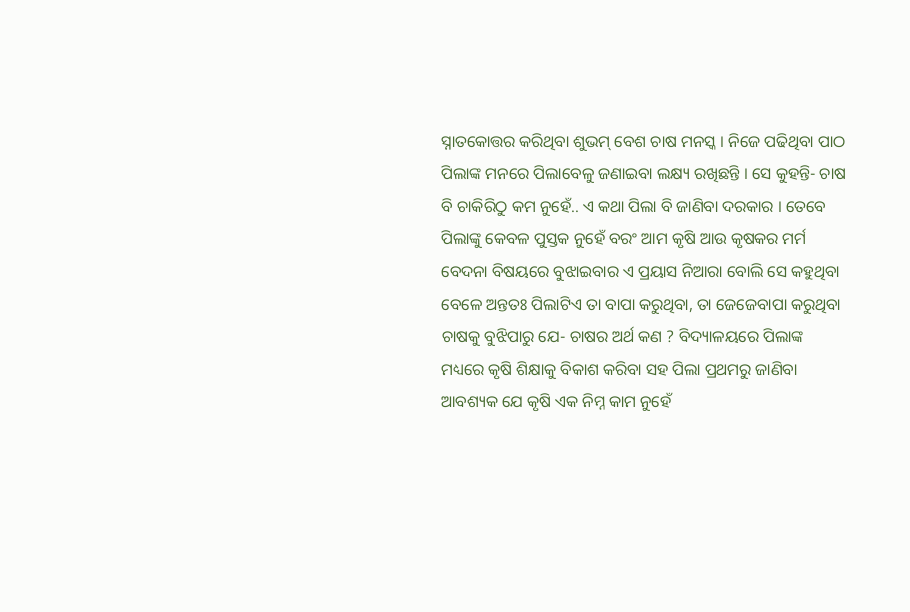ସ୍ନାତକୋତ୍ତର କରିଥିବା ଶୁଭମ୍ ବେଶ ଚାଷ ମନସ୍କ । ନିଜେ ପଢିଥିବା ପାଠ ପିଲାଙ୍କ ମନରେ ପିଲାବେଳୁ ଜଣାଇବା ଲକ୍ଷ୍ୟ ରଖିଛନ୍ତି । ସେ କୁହନ୍ତି- ଚାଷ ବି ଚାକିରିଠୁ କମ ନୁହେଁ.. ଏ କଥା ପିଲା ବି ଜାଣିବା ଦରକାର । ତେବେ ପିଲାଙ୍କୁ କେବଳ ପୁସ୍ତକ ନୁହେଁ ବରଂ ଆମ କୃଷି ଆଉ କୃଷକର ମର୍ମ ବେଦନା ବିଷୟରେ ବୁଝାଇବାର ଏ ପ୍ରୟାସ ନିଆରା ବୋଲି ସେ କହୁଥିବା ବେଳେ ଅନ୍ତତଃ ପିଲାଟିଏ ତା ବାପା କରୁଥିବା, ତା ଜେଜେବାପା କରୁଥିବା ଚାଷକୁ ବୁଝିପାରୁ ଯେ- ଚାଷର ଅର୍ଥ କଣ ? ବିଦ୍ୟାଳୟରେ ପିଲାଙ୍କ ମଧ୍ୟରେ କୃଷି ଶିକ୍ଷାକୁ ବିକାଶ କରିବା ସହ ପିଲା ପ୍ରଥମରୁ ଜାଣିବା ଆବଶ୍ୟକ ଯେ କୃଷି ଏକ ନିମ୍ନ କାମ ନୁହେଁ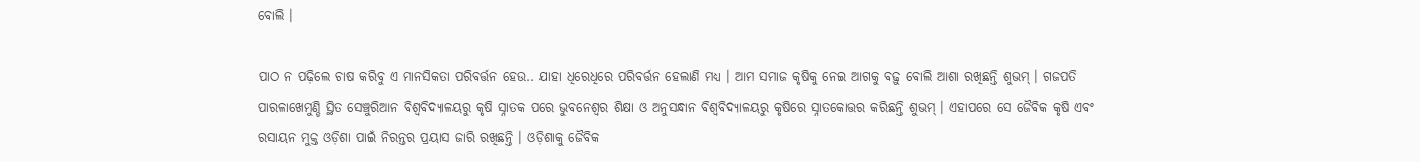ବୋଲି ।

ପାଠ ନ ପଢ଼ିଲେ ଚାଷ କରିବୁ ଏ ମାନସିକତା ପରିବର୍ତ୍ତନ ହେଉ.. ଯାହା ଧିରେଧିରେ ପରିବର୍ତ୍ତନ ହେଲାଣି ମଧ୍ୟ । ଆମ ସମାଜ କୃଷିକୁ ନେଇ ଆଗକୁ ବଢ଼ୁ ବୋଲି ଆଶା ରଖିଛନ୍ତି ଶୁଭମ୍ । ଗଜପତି ପାରଳାଖେମୁଣ୍ଡି ସ୍ଥିତ ସେଞ୍ଚୁରିଆନ ବିଶ୍ୱବିଦ୍ୟାଳୟରୁ କୃଷି ସ୍ନାତକ ପରେ ଭୁବନେଶ୍ଵର ଶିକ୍ଷା ଓ ଅନୁସନ୍ଧାନ ବିଶ୍ଵବିଦ୍ୟାଳୟରୁ କୃଷିରେ ସ୍ନାତକୋତ୍ତର କରିଛନ୍ତି ଶୁଭମ୍ । ଏହାପରେ ସେ ଜୈବିକ କୃଷି ଏବଂ ରସାୟନ ମୁକ୍ତ ଓଡ଼ିଶା ପାଇଁ ନିରନ୍ତର ପ୍ରୟାସ ଜାରି ରଖିଛନ୍ତି । ଓଡ଼ିଶାକୁ ଜୈବିକ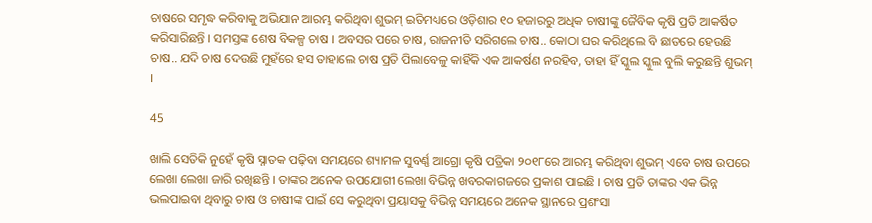ଚାଷରେ ସମୃଦ୍ଧ କରିବାକୁ ଅଭିଯାନ ଆରମ୍ଭ କରିଥିବା ଶୁଭମ୍ ଇତିମଧ୍ୟରେ ଓଡ଼ିଶାର ୧୦ ହଜାରରୁ ଅଧିକ ଚାଷୀଙ୍କୁ ଜୈବିକ କୃଷି ପ୍ରତି ଆକର୍ଷିତ କରିସାରିଛନ୍ତି । ସମସ୍ତଙ୍କ ଶେଷ ବିକଳ୍ପ ଚାଷ । ଅବସର ପରେ ଚାଷ, ରାଜନୀତି ସରିଗଲେ ଚାଷ.. କୋଠା ଘର କରିଥିଲେ ବି ଛାତରେ ହେଉଛି ଚାଷ.. ଯଦି ଚାଷ ଦେଉଛି ମୁହଁରେ ହସ ତାହାଲେ ଚାଷ ପ୍ରତି ପିଲାବେଳୁ କାହିଁକି ଏକ ଆକର୍ଷଣ ନରହିବ, ତାହା ହିଁ ସ୍କୁଲ ସ୍କୁଲ ବୁଲି କରୁଛନ୍ତି ଶୁଭମ୍ ।

45

ଖାଲି ସେତିକି ନୁହେଁ କୃଷି ସ୍ନାତକ ପଢ଼ିବା ସମୟରେ ଶ୍ୟାମଳ ସୁବର୍ଣ୍ଣ ଆଗ୍ରୋ କୃଷି ପତ୍ରିକା ୨୦୧୮ରେ ଆରମ୍ଭ କରିଥିବା ଶୁଭମ୍ ଏବେ ଚାଷ ଉପରେ ଲେଖା ଲେଖା ଜାରି ରଖିଛନ୍ତି । ତାଙ୍କର ଅନେକ ଉପଯୋଗୀ ଲେଖା ବିଭିନ୍ନ ଖବରକାଗଜରେ ପ୍ରକାଶ ପାଇଛି । ଚାଷ ପ୍ରତି ତାଙ୍କର ଏକ ଭିନ୍ନ ଭଲପାଇବା ଥିବାରୁ ଚାଷ ଓ ଚାଷୀଙ୍କ ପାଇଁ ସେ କରୁଥିବା ପ୍ରୟାସକୁ ବିଭିନ୍ନ ସମୟରେ ଅନେକ ସ୍ଥାନରେ ପ୍ରଶଂସା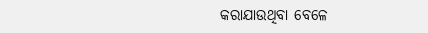କରାଯାଉଥିବା ବେଳେ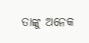ତାଙ୍କୁ ଅନେକ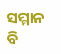ସମ୍ମାନ ବି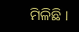ମିଳିଛି ।